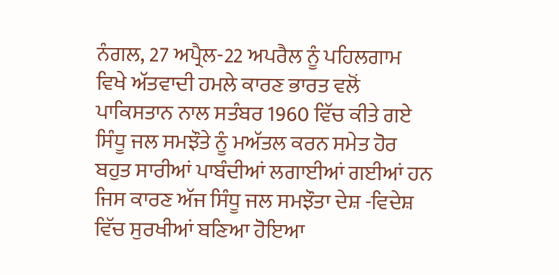ਨੰਗਲ, 27 ਅਪ੍ਰੈਲ-22 ਅਪਰੈਲ ਨੂੰ ਪਹਿਲਗਾਮ ਵਿਖੇ ਅੱਤਵਾਦੀ ਹਮਲੇ ਕਾਰਣ ਭਾਰਤ ਵਲੋਂ ਪਾਕਿਸਤਾਨ ਨਾਲ ਸਤੰਬਰ 1960 ਵਿੱਚ ਕੀਤੇ ਗਏ ਸਿੰਧੂ ਜਲ ਸਮਝੌਤੇ ਨੂੰ ਮਅੱਤਲ ਕਰਨ ਸਮੇਤ ਹੋਰ ਬਹੁਤ ਸਾਰੀਆਂ ਪਾਬੰਦੀਆਂ ਲਗਾਈਆਂ ਗਈਆਂ ਹਨ ਜਿਸ ਕਾਰਣ ਅੱਜ ਸਿੰਧੂ ਜਲ ਸਮਝੌਤਾ ਦੇਸ਼ -ਵਿਦੇਸ਼ ਵਿੱਚ ਸੁਰਖੀਆਂ ਬਣਿਆ ਹੋਇਆ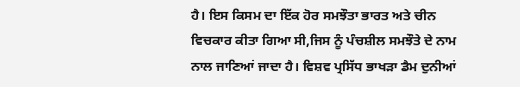ਹੈ। ਇਸ ਕਿਸਮ ਦਾ ਇੱਕ ਹੋਰ ਸਮਝੌਤਾ ਭਾਰਤ ਅਤੇ ਚੀਨ ਵਿਚਕਾਰ ਕੀਤਾ ਗਿਆ ਸੀ,ਜਿਸ ਨੂੰ ਪੰਚਸ਼ੀਲ ਸਮਝੌਤੇ ਦੇ ਨਾਮ ਨਾਲ ਜਾਣਿਆਂ ਜਾਦਾ ਹੈ। ਵਿਸ਼ਵ ਪ੍ਰਸਿੱਧ ਭਾਖੜਾ ਡੈਮ ਦੁਨੀਆਂ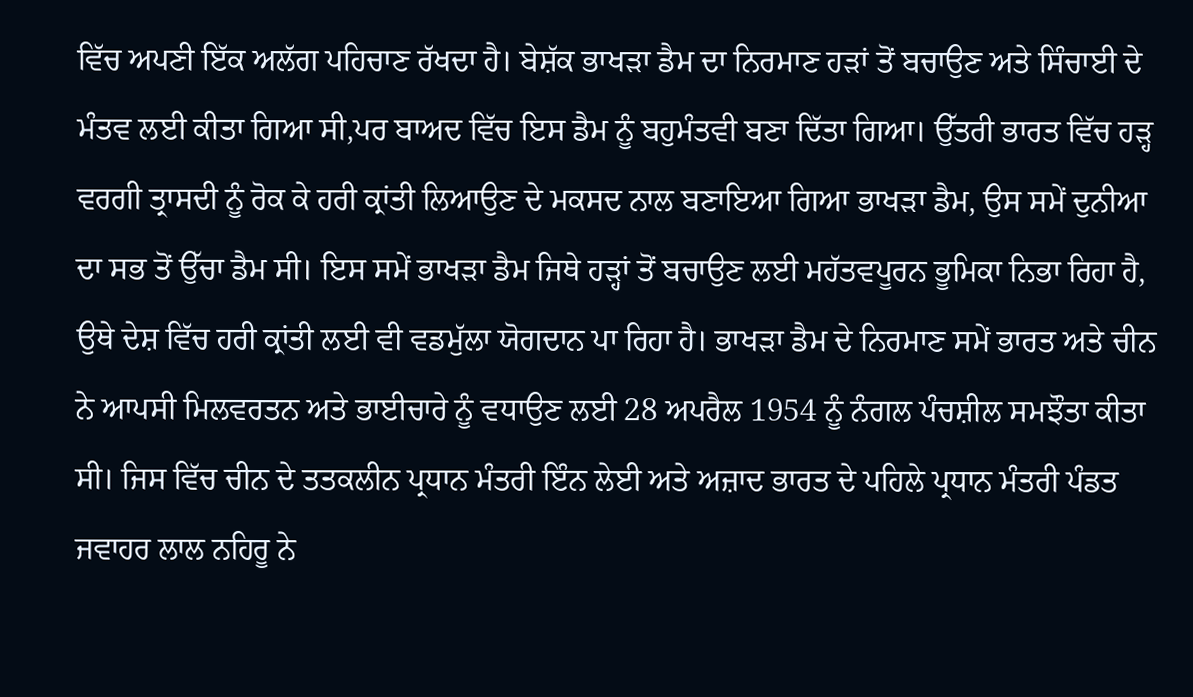ਵਿੱਚ ਅਪਣੀ ਇੱਕ ਅਲੱਗ ਪਹਿਚਾਣ ਰੱਖਦਾ ਹੈ। ਬੇਸ਼ੱਕ ਭਾਖੜਾ ਡੈਮ ਦਾ ਨਿਰਮਾਣ ਹੜਾਂ ਤੋਂ ਬਚਾਉਣ ਅਤੇ ਸਿੰਚਾਈ ਦੇ ਮੰਤਵ ਲਈ ਕੀਤਾ ਗਿਆ ਸੀ,ਪਰ ਬਾਅਦ ਵਿੱਚ ਇਸ ਡੈਮ ਨੂੰ ਬਹੁਮੰਤਵੀ ਬਣਾ ਦਿੱਤਾ ਗਿਆ। ਉੱਤਰੀ ਭਾਰਤ ਵਿੱਚ ਹੜ੍ਹ ਵਰਗੀ ਤ੍ਰਾਸਦੀ ਨੂੰ ਰੋਕ ਕੇ ਹਰੀ ਕ੍ਰਾਂਤੀ ਲਿਆਉਣ ਦੇ ਮਕਸਦ ਨਾਲ ਬਣਾਇਆ ਗਿਆ ਭਾਖੜਾ ਡੈਮ, ਉਸ ਸਮੇਂ ਦੁਨੀਆ ਦਾ ਸਭ ਤੋਂ ਉੱਚਾ ਡੈਮ ਸੀ। ਇਸ ਸਮੇਂ ਭਾਖੜਾ ਡੈਮ ਜਿਥੇ ਹੜ੍ਹਾਂ ਤੋਂ ਬਚਾਉਣ ਲਈ ਮਹੱਤਵਪੂਰਨ ਭੂਮਿਕਾ ਨਿਭਾ ਰਿਹਾ ਹੈ, ਉਥੇ ਦੇਸ਼ ਵਿੱਚ ਹਰੀ ਕ੍ਰਾਂਤੀ ਲਈ ਵੀ ਵਡਮੁੱਲਾ ਯੋਗਦਾਨ ਪਾ ਰਿਹਾ ਹੈ। ਭਾਖੜਾ ਡੈਮ ਦੇ ਨਿਰਮਾਣ ਸਮੇਂ ਭਾਰਤ ਅਤੇ ਚੀਨ ਨੇ ਆਪਸੀ ਮਿਲਵਰਤਨ ਅਤੇ ਭਾਈਚਾਰੇ ਨੂੰ ਵਧਾਉਣ ਲਈ 28 ਅਪਰੈਲ 1954 ਨੂੰ ਨੰਗਲ ਪੰਚਸ਼ੀਲ ਸਮਝੌਤਾ ਕੀਤਾ ਸੀ। ਜਿਸ ਵਿੱਚ ਚੀਨ ਦੇ ਤਤਕਲੀਨ ਪ੍ਰਧਾਨ ਮੰਤਰੀ ਇੰਨ ਲੇਈ ਅਤੇ ਅਜ਼ਾਦ ਭਾਰਤ ਦੇ ਪਹਿਲੇ ਪ੍ਰਧਾਨ ਮੰਤਰੀ ਪੰਡਤ ਜਵਾਹਰ ਲਾਲ ਨਹਿਰੂ ਨੇ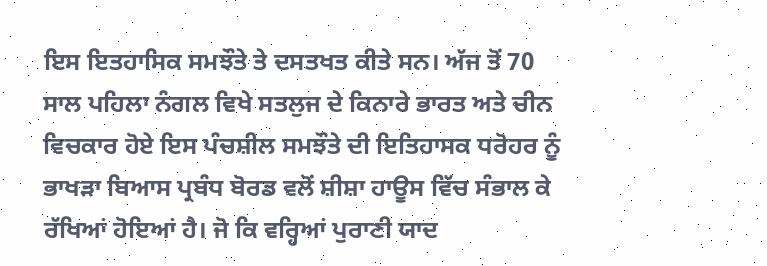ਇਸ ਇਤਹਾਸਿਕ ਸਮਝੌਤੇ ਤੇ ਦਸਤਖਤ ਕੀਤੇ ਸਨ। ਅੱਜ ਤੋਂ 70 ਸਾਲ ਪਹਿਲਾ ਨੰਗਲ ਵਿਖੇ ਸਤਲੁਜ ਦੇ ਕਿਨਾਰੇ ਭਾਰਤ ਅਤੇ ਚੀਨ ਵਿਚਕਾਰ ਹੋਏ ਇਸ ਪੰਚਸ਼ੀਲ ਸਮਝੌਤੇ ਦੀ ਇਤਿਹਾਸਕ ਧਰੋਹਰ ਨੂੰ ਭਾਖੜਾ ਬਿਆਸ ਪ੍ਰਬੰਧ ਬੋਰਡ ਵਲੋਂ ਸ਼ੀਸ਼ਾ ਹਾਊਸ ਵਿੱਚ ਸੰਭਾਲ ਕੇ ਰੱਖਿਆਂ ਹੋਇਆਂ ਹੈ। ਜੋ ਕਿ ਵਰ੍ਹਿਆਂ ਪੁਰਾਣੀ ਯਾਦ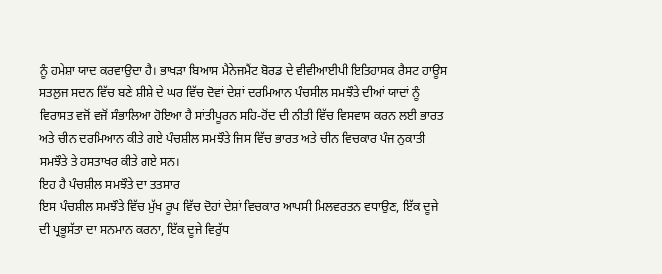ਨੂੰ ਹਮੇਸ਼ਾ ਯਾਦ ਕਰਵਾਉਦਾ ਹੈ। ਭਾਖੜਾ ਬਿਆਸ ਮੈਨੇਜਮੈਂਟ ਬੋਰਡ ਦੇ ਵੀਵੀਆਈਪੀ ਇਤਿਹਾਸਕ ਰੈਸਟ ਹਾਊਸ ਸਤਲੁਜ ਸਦਨ ਵਿੱਚ ਬਣੇ ਸ਼ੀਸ਼ੇ ਦੇ ਘਰ ਵਿੱਚ ਦੋਵਾਂ ਦੇਸ਼ਾਂ ਦਰਮਿਆਨ ਪੰਚਸੀਲ ਸਮਝੌਤੇ ਦੀਆਂ ਯਾਦਾਂ ਨੂੰ ਵਿਰਾਸਤ ਵਜੋਂ ਵਜੋਂ ਸੰਭਾਲਿਆ ਹੋਇਆ ਹੈ ਸਾਂਤੀਪੂਰਨ ਸਹਿ-ਹੋਂਦ ਦੀ ਨੀਤੀ ਵਿੱਚ ਵਿਸਵਾਸ ਕਰਨ ਲਈ ਭਾਰਤ ਅਤੇ ਚੀਨ ਦਰਮਿਆਨ ਕੀਤੇ ਗਏ ਪੰਚਸ਼ੀਲ ਸਮਝੌਤੇ ਜਿਸ ਵਿੱਚ ਭਾਰਤ ਅਤੇ ਚੀਨ ਵਿਚਕਾਰ ਪੰਜ ਨੁਕਾਤੀ ਸਮਝੌਤੇ ਤੇ ਹਸਤਾਖਰ ਕੀਤੇ ਗਏ ਸਨ।
ਇਹ ਹੈ ਪੰਚਸ਼ੀਲ ਸਮਝੌਤੇ ਦਾ ਤਤਸਾਰ
ਇਸ ਪੰਚਸ਼ੀਲ ਸਮਝੌਤੇ ਵਿੱਚ ਮੁੱਖ ਰੂਪ ਵਿੱਚ ਦੋਹਾਂ ਦੇਸ਼ਾਂ ਵਿਚਕਾਰ ਆਪਸੀ ਮਿਲਵਰਤਨ ਵਧਾਉਣ, ਇੱਕ ਦੂਜੇ ਦੀ ਪ੍ਰਭੂਸੱਤਾ ਦਾ ਸਨਮਾਨ ਕਰਨਾ, ਇੱਕ ਦੂਜੇ ਵਿਰੁੱਧ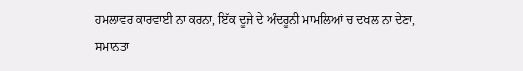ਹਮਲਾਵਰ ਕਾਰਵਾਈ ਨਾ ਕਰਨਾ, ਇੱਕ ਦੂਜੇ ਦੇ ਅੰਦਰੂਨੀ ਮਾਮਲਿਆਂ ਚ ਦਖਲ ਨਾ ਦੇਣਾ, ਸਮਾਨਤਾ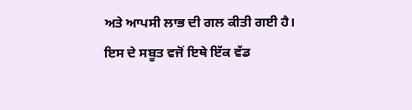ਅਤੇ ਆਪਸੀ ਲਾਭ ਦੀ ਗਲ ਕੀਤੀ ਗਈ ਹੈ। ਇਸ ਦੇ ਸਬੂਤ ਵਜੋਂ ਇਥੇ ਇੱਕ ਵੱਡ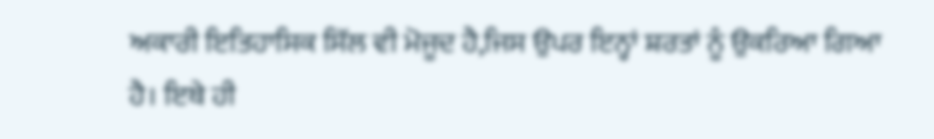ਅਕਾਰੀ ਇਤਿਹਾਸਿਕ ਸਿੱਲ ਵੀ ਮੋਜੂਦ ਹੈ,ਜਿਸ ਉਪਰ ਇਨ੍ਹਾਂ ਸ਼ਰਤਾਂ ਨੂੰ ਉਕਰਿਆ ਗਿਆ ਹੈ। ਇਥੇ ਹੀ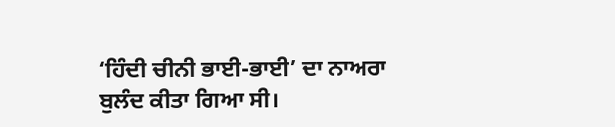‘ਹਿੰਦੀ ਚੀਨੀ ਭਾਈ-ਭਾਈ’ ਦਾ ਨਾਅਰਾ ਬੁਲੰਦ ਕੀਤਾ ਗਿਆ ਸੀ।